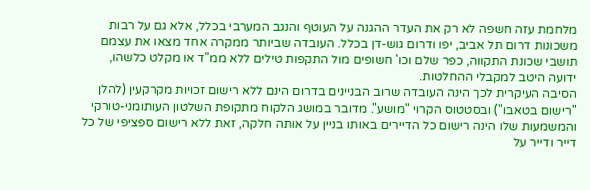מלחמת עזה חשפה לא רק את העדר ההגנה על העוטף והנגב המערבי בכלל, אלא גם על רבות משכונות דרום תל אביב, יפו ודרום גוש-דן בכלל. העובדה שביותר ממקרה אחד מצאו את עצמם תושבי שכונת התקווה, כפר שלם וכו' חשופים מול התקפות טילים ללא ממ"ד או מקלט כלשהו, ידועה היטב למקבלי ההחלטות.
הסיבה העיקרית לכך הינה העובדה שרוב הבניינים בדרום הינם ללא רישום זכויות מקרקעין (להלן "רישום בטאבו") ובסטטוס הקרוי "מושע". מדובר במושג הלקוח מתקופת השלטון העותומני-טורקי והמשמעות שלו הינה רישום כל הדיירים באותו בניין על אותה חלקה, זאת ללא רישום ספציפי של כל דייר ודייר על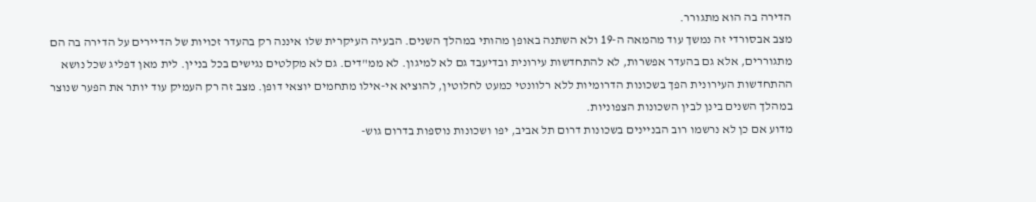הדירה בה הוא מתגורר.
מצב אבסורדי זה נמשך עוד מהמאה ה-19 ולא השתנה באופן מהותי במהלך השנים. הבעיה העיקרית שלו איננה רק בהעדר זכויות של הדיירים על הדירה בה הם מתגוררים, אלא גם בהעדר אפשרות, לא להתחדשות עירונית ובדיעבד גם לא למיגון. לא ממ"דים. גם לא מקלטים נגישים בכל בניין. לית מאן דפליג שכל נושא ההתחדשות העירונית הפך בשכונות הדרומיות ללא רלוונטי כמעט לחלוטין, להוציא אי-אילו מתחמים יוצאי דופן. מצב זה רק העמיק עוד יותר את הפער שנוצר במהלך השנים בינן לבין השכונות הצפוניות.
מדוע אם כן לא נרשמו רוב הבניינים בשכונות דרום תל אביב, יפו ושכונות נוספות בדרום גוש-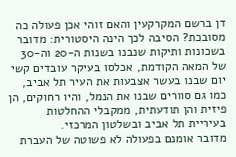דן ברשם המקרקעין והאם זוהי אכן פעולה כה מסובכת? הסיבה לכך הינה היסטורית: מדובר בשכונות ותיקות שנבנו בשנות ה-20 וה-30 של המאה הקודמת, אכלסו בעיקר עובדים קשי יום שבנו בעשר אצבעות את העיר תל אביב, כמו גם סוורים שבנו את הנמל, והיו רחוקים, הן פיזית והן תודעתית, ממקבלי ההחלטות בעיריית תל אביב ובשלטון המרכזי.
מדובר אומנם בפעולה לא פשוטה של העברת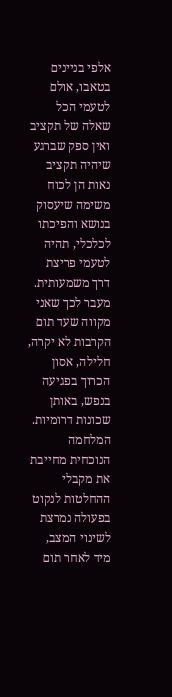אלפי בניינים בטאבו, אולם לטעמי הכל שאלה של תקציב ואין ספק שברגע שיהיה תקציב נאות הן לכוח משימה שיעסוק בנושא והפיכתו לכלכלי, תהיה לטעמי פריצת דרך משמעותית. מעבר לכך שאני מקווה שעד תום הקרבות לא יקרה, חלילה, אסון הכרוך בפגיעה בנפש, באותן שכונות דרומיות. המלחמה הנוכחית מחייבת את מקבלי ההחלטות לנקוט בפעולה נמרצת לשינוי המצב, מיד לאחר תום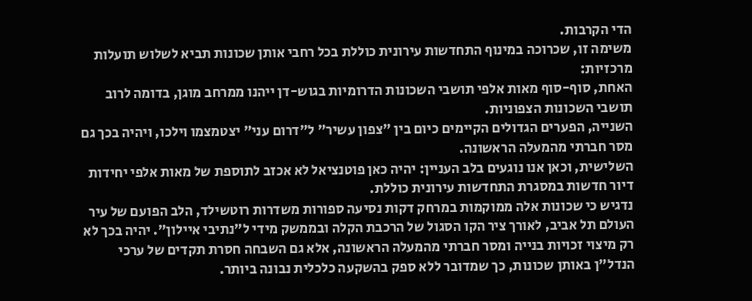הדי הקרבות.
משימה זו, שכרוכה במינוף התחדשות עירונית כוללת בכל רחבי אותן שכונות תביא לשלוש תועלות מרכזיות:
האחת, סוף-סוף מאות אלפי תושבי השכונות הדרומיות בגוש-דן ייהנו ממרחב מוגן, בדומה לרוב תושבי השכונות הצפוניות.
השנייה, הפערים הגדולים הקיימים כיום בין "צפון עשיר" ל"דרום עני" יצטמצמו וילכו, ויהיה בכך גם מסר חברתי מהמעלה הראשונה.
השלישית, וכאן אנו נוגעים בלב העניין: יהיה כאן פוטנציאל לא אכזב לתוספת של מאות אלפי יחידות דיור חדשות במסגרת התחדשות עירונית כוללת.
נדגיש כי שכונות אלה ממוקמות במרחק דקות נסיעה ספורות משדרות רוטשילד, הלב הפועם של עיר העולם תל אביב, לאורך ציר הקו הסגול של הרכבת הקלה ובממשק מידי ל"נתיבי איילון". יהיה בכך לא רק מיצוי זכויות בנייה ומסר חברתי מהמעלה הראשונה, אלא גם השבחה חסרת תקדים של ערכי הנדל"ן באותן שכונות, כך שמדובר ללא ספק בהשקעה כלכלית נבונה ביותר.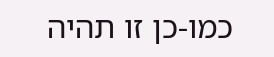כמו-כן זו תהיה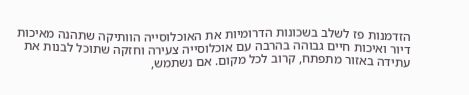הזדמנות פז לשלב בשכונות הדרומיות את האוכלוסייה הוותיקה שתהנה מאיכות דיור ואיכות חיים גבוהה בהרבה עם אוכלוסייה צעירה וחזקה שתוכל לבנות את עתידה באזור מתפתח, קרוב לכל מקום. אם נשתמש,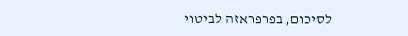לסיכום, בפרפראזה לביטוי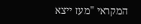המקראי "מעז ייצא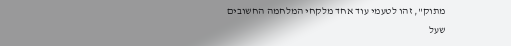מתוק", זהו לטעמי עוד אחד מלקחי המלחמה החשובים שעל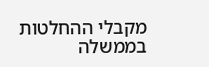מקבלי ההחלטות בממשלה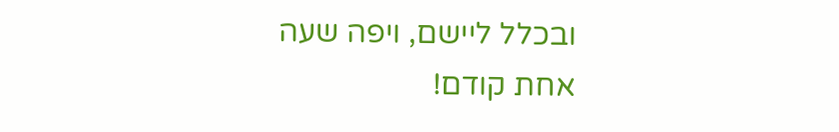ובכלל ליישם, ויפה שעה אחת קודם!